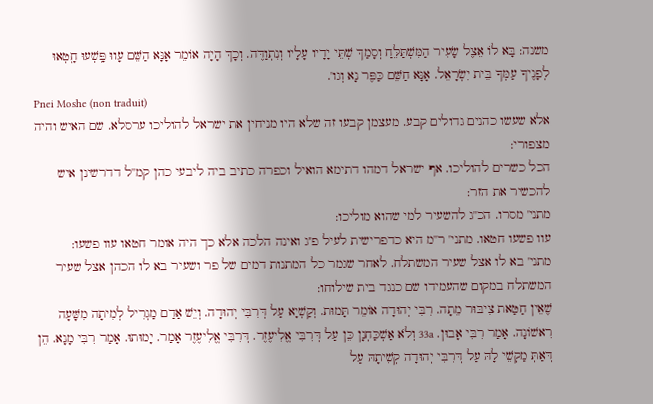משנה: בָּא לֹו אֵצֶל שָׂעִיר הַמִּשְׁתַּלֵּחַ וְסָמַךְ שְׁתֵּי יָדָיו עָלָיו וְנִתְוַדֶּה. וְכָךְ הָיָה אוֹמֵר אָנָּא הַשֵּׁם עָווּ פָּֽשְׁעוּ חָֽטְאוּ לְפָנֶיךָ עַמְּךָ בֵּית יִשְׂרָאֵל. אָנָּא חַשֵּׁם כַּפֶּר נָא וְגו'.
Pnei Moshe (non traduit)
אלא שעשו כהנים גדולים קבע. מעצמן קבעו זה שלא היו מניחין את ישראל להוליכו ערסלא. שם האיש והיה מצפורי:
הכל כשרים להוליכו. אף ישראל דמהו דתימא הואיל וכפרה כתיב ביה ליבעי כהן קמ''ל דדרשינן איש להכשיר את הזר:
מתני' מסרו. הכ''ג להשעיר למי שהוא מוליכו:
עוו פשעו חטאו. מתני' ר''מ היא כדפרישית לעיל פ''ג ואינה הלכה אלא כך היה אומר חטאו עוו פשעו:
מתני' בא לו אצל שעיר המשתלח. לאחר שגמר כל המתנות דמים של פר ושעיר בא לו הכהן אצל שעיר המשתלח במקום שהעמידו שם כנגד בית שילוחו:
שֶׁאֵין חַטַּאת צִיבּוּר מֵתָה. רִבִּי יְהוּדָה אוֹמֵר תָּמוּת. וְקַשְׁיָא עַל דְּרִבִּי יְהוּדָה. וְיֵשׁ אַדַם מַגְרִיל לְמִיתָה מִשָּׁעָה רִאשׁוֹנָה. אָמַר רִבִּי אָבוּן. 33a וְלֹא אַשְׁכַּחְנָן כֵּן עַל דְּרִבִּי אֱלִיעֶזֶר. דְּרִבִּי אֱלִיעֶזֶר אָמַר. יָמוּתוּ. אָמַר רִבִּי מָנָא. הֵן דְּאַתְּ מַקְשֵׁי לָהּ עַל דְּרִבִּי יְהוּדָה קְשִׁיתָהּ עַל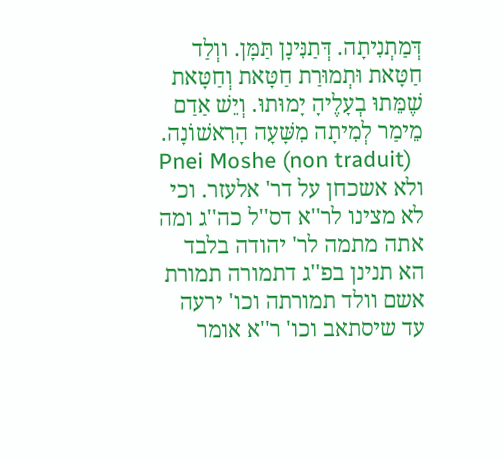דְּמַתְנִיתָה. דְּתַנִּינָן תַּמָּן. ווְלַד חַטָּאת וּתְמוּרַת חַטָּאת וְחַטָּאת שֶׁמֵּתוּ בְעָלֶיהָ יָמוּתוּ. וְיֵשׁ אַדַם מֵימַר לְמִיתָה מִשָּׁעָה הָרִאשׁוֹנָה.
Pnei Moshe (non traduit)
ולא אשכחן על דר' אלעזר. וכי לא מצינו לר''א דס''ל כה''ג ומה אתה מתמה לר' יהודה בלבד הא תנינן בפ''ג דתמורה תמורת אשם וולד תמורתה וכו' ירעה עד שיסתאב וכו' ר''א אומר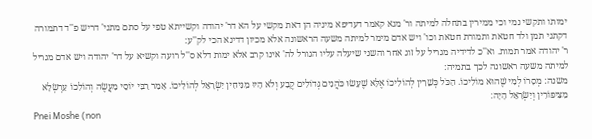ימותו ותקשי נמי וכי ממירין בתחלה למיתה ור' מנא קאמר דעדיפא מיניה הן דאת מקשי על הא דר' יהודה וקשייתא טפי על סתם מתני' דריש פ''ד דתמורה דקתני תמן ולד חטאת ותמורת חטאת וכו' ויש אדם מימר למיתה משעה הראשונה אלא מכיון דדינא הכי לק''ע:
ר' יהודה אמר תמות. וא''כ לדידיה מגריל על זוג אחר והשני שיעלה עליו הגורל לה' אינו קרב אלא ימות דלא ס''ל רועה וקשיא על דר' יהודה ויש אדם מגריל למיתה משעה ראשונה לכך בתמיה:
משנה: מְסָרוֹ לְמִי שֶׁהוּא מוֹלִיכוֹ. הַכֹּל כְּשֵׁרִין לְהוֹלִיכוֹ אֶלָּא שֶׁעָשׂוּ כֹּהֲנִים גְּדוֹלִים קֶבַע וְלֹא הָיוּ מַנִּיחִין יִשְׂרָאֵל לְהוֹלִיכוֹ. אָמַר רַבִּי יוֹסֵי מַעֲשֶׂה וְהוֹלִכוֹ עַרְשְׂלָא מִצִּיפּוֹרִין וְיִשְׂרָאֵל הָיָה׃
Pnei Moshe (non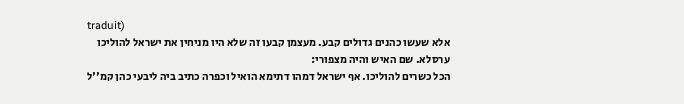traduit)
אלא שעשו כהנים גדולים קבע. מעצמן קבעו זה שלא היו מניחין את ישראל להוליכו ערסלא. שם האיש והיה מצפורי:
הכל כשרים להוליכו. אף ישראל דמהו דתימא הואיל וכפרה כתיב ביה ליבעי כהן קמ''ל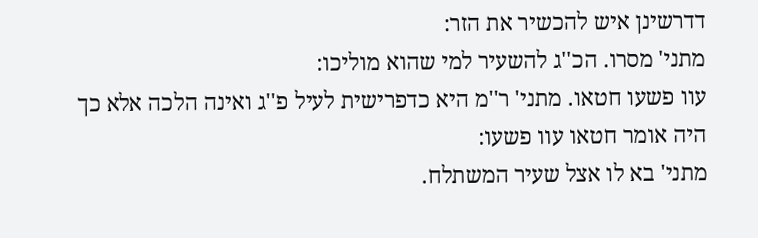דדרשינן איש להכשיר את הזר:
מתני' מסרו. הכ''ג להשעיר למי שהוא מוליכו:
עוו פשעו חטאו. מתני' ר''מ היא כדפרישית לעיל פ''ג ואינה הלכה אלא כך היה אומר חטאו עוו פשעו:
מתני' בא לו אצל שעיר המשתלח.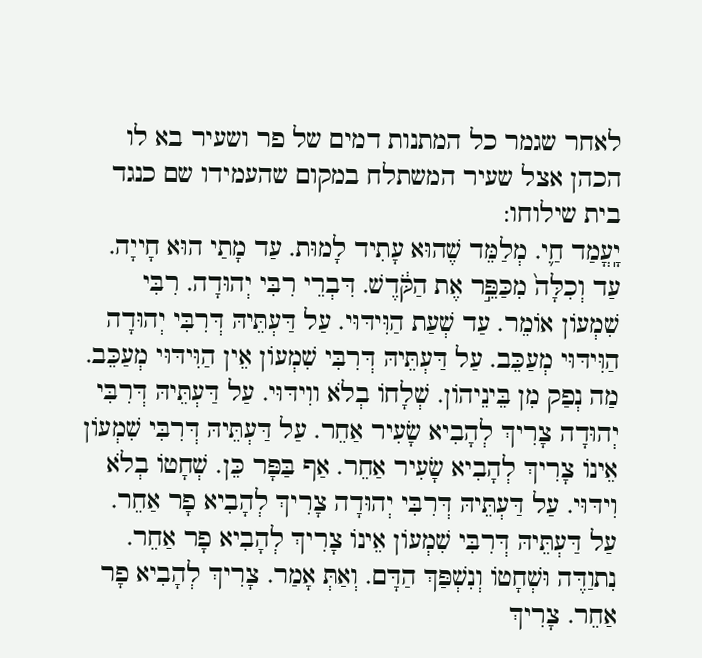לאחר שגמר כל המתנות דמים של פר ושעיר בא לו הכהן אצל שעיר המשתלח במקום שהעמידו שם כנגד בית שילוחו:
יָֽעֳמַד חַ֛י. מְלַמֵּד שֶׁהוּא עָתִיד לָמוּת. עַד מָתַי הוּא חָייָה. עַד וְכִלָּה֙ מִכַּפֵּ֣ר אֶת הַקֹּ֔דֶשׁ. דִּבְרֵי רִבִּי יְהוּדָה. רִבִּי שִׁמְעוֹן אוֹמֵר. עַד שְׁעַת הַוִּידּוּי. עַל דַּעְתֵּיהּ דְּרִבִּי יְהוּדָה הַוִּידּוּי מְעַכֵּב. עַל דַּעְתֵּיהּ דְּרִבִּי שִׁמְעוֹן אֵין הַוִּידּוּי מְעַכֵּב. מַה נְפַק מִן בֵּינֵיהוֹן. שְׁלָחוֹ בְלֹא ווִידּוּי. עַל דַּעְתֵּיהּ דְּרִבִּי יְהוּדָה צָרִיךְ לְהָבִיא שָׂעִיר אַחֵר. עַל דַּעְתֵּיהּ דְּרִבִּי שִׁמְעוֹן אֵינוֹ צָרִיךְ לְהָבִיא שָׂעִיר אַחֵר. אַף בַּפָּר כֵּן. שְׁחָטוֹ בְלֹא וִידּוּי. עַל דַּעְתֵּיהּ דְּרִבִּי יְהוּדָה צָרִיךְ לְהָבִיא פָר אַחֵר. עַל דַּעְתֵּיהּ דְּרִבִּי שִׁמְעוֹן אֵינוֹ צָרִיךְ לְהָבִיא פָר אַחֵר. נִתוַדֶּה וּשְׁחָטוֹ וְנִשְׁפַּךְ הַדָּם. וְאַתְּ אָמַר. צָרִיךְ לְהָבִיא פָר אַחֵר. צָרִיךְ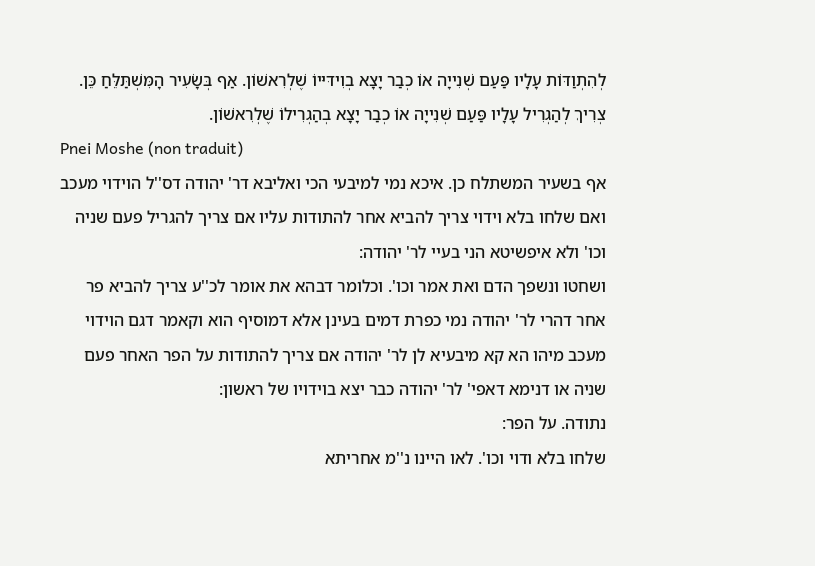לְהִתְוַדּוֹת עָלָיו פַּעַם שְׁנִייָה אוֹ כְבַר יָצָא בְוִידּיּיוֹ שֶׁלְרִאשׁוֹן. אַף בְּשָׂעִיר הָמִּשְׁתַּלֵּחַ כֵּן. צְרִיךְ לְהַגְרִיל עָלָיו פַּעַם שְׁנִייָה אוֹ כְבַר יָצָא בְהַגְרִילוֹ שֶׁלְרִאשׁוֹן.
Pnei Moshe (non traduit)
אף בשעיר המשתלח כן. איכא נמי למיבעי הכי ואליבא דר' יהודה דס''ל הוידוי מעכב ואם שלחו בלא וידוי צריך להביא אחר להתודות עליו אם צריך להגריל פעם שניה וכו' ולא איפשיטא הני בעיי לר' יהודה:
ושחטו ונשפך הדם ואת אמר וכו'. וכלומר דבהא את אומר לכ''ע צריך להביא פר אחר דהרי לר' יהודה נמי כפרת דמים בעינן אלא דמוסיף הוא וקאמר דגם הוידוי מעכב מיהו הא קא מיבעיא לן לר' יהודה אם צריך להתודות על הפר האחר פעם שניה או דנימא דאפי' לר' יהודה כבר יצא בוידויו של ראשון:
נתודה. על הפר:
שלחו בלא ודוי וכו'. לאו היינו נ''מ אחריתא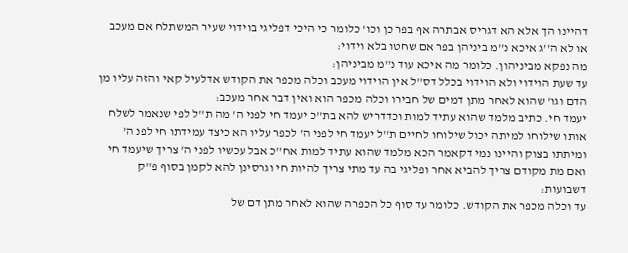דהיינו הך אלא הא דגריס אבתרה אף בפר כן וכו' כלומר כי היכי דפליגי בוידוי שעיר המשתלח אם מעכב או לא ה''ג איכא נ''מ ביניהן בפר אם שחטו בלא וידוי:
מה נפקא מביניהון. כלומר מה איכא עוד נ''מ מביניהן:
עד שעת הוידוי ולא הוידוי בכלל דס''ל אין הוידוי מעכב וכלה מכפר את הקודש אדלעיל קאי והזה עליו מן הדם וגו' שהוא לאחר מתן דמים של חבירו וכלה מכפר הוא ואין דבר אחר מעכב:
יעמד חי. כתיב מלמד שהוא עתיד למות וכדדריש להא בת''כ יעמד חי לפני ה' מה ת''ל לפי שנאמר לשלח אותו שילוחו למיתה יכול שילוחו לחיים ת''ל יעמד חי לפני ה' לכפר עליו הא כיצד עמידתו חי לפנ ה' ומיתתו בצוק והיינו נמי דקאמר הכא מלמד שהוא עתיד למות אח''כ אבל עכשיו לפני ה' צריך שיעמד חי ואם מת מקודם צריך להביא אחר ופליגי בה עד מתי צריך להיות חי וגרסינן להא לקמן בסוף פ''ק דשבועות:
עד וכלה מכפר את הקודש. כלומר עד סוף כל הכפרה שהוא לאחר מתן דם של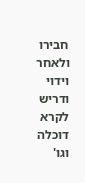חבירו ולאחר וידוי ודריש לקרא דוכלה וגו'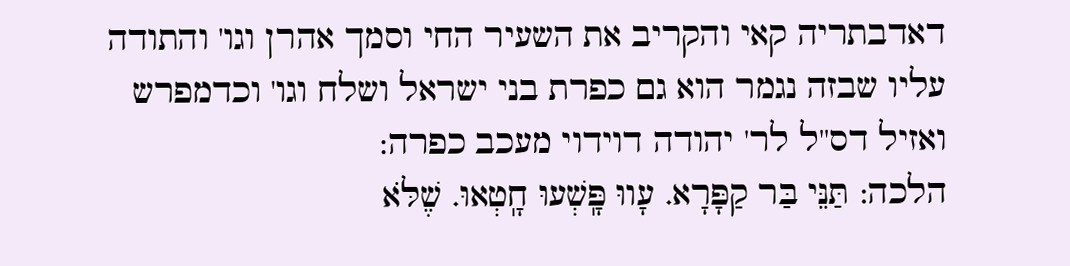דאדבתריה קאי והקריב את השעיר החי וסמך אהרן וגו' והתודה עליו שבזה נגמר הוא גם כפרת בני ישראל ושלח וגו' וכדמפרש ואזיל דס''ל לר' יהודה דוידוי מעכב כפרה:
הלכה: תַּנֵּי בַּר קַפָּרָא. עָווּ פָּֽשְׁעוּ חָֽטְאוּ. שֶׁלֹּא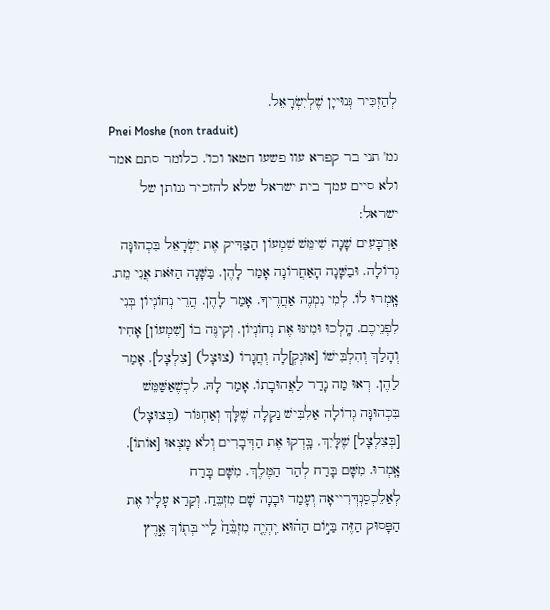לְהַזְכִּיר גְּנוּייָן שֶׁלְיִשְׂרָאֵל.
Pnei Moshe (non traduit)
גמ' תני בר קפרא עוו פשעו חטאו וכו'. כלומר סתם אמר ולא סיים עמך בית ישראל שלא להזכיר גנותן של ישראל:
אַרְבָּעִים שָׁנָה שִׁימֵּשׁ שִׁמְעוֹן הַצַּדִּיק אֶת יִשְׂרָאֵל בִּכְהוּנָּה גְדוֹלָה. וּבַשָּׁנָה הָאַחֲרוֹנָה אָמַר לָהֶן. בַּשָּׁנָה הַזֹּאת אֲנִי מֵת. אָֽמְרוּ לוֹ. לְמִי נִמְנֶה אַחֲרֶיךָ. אָמַר לָהֶן. הֲרֵי נְחוֹנְיוֹן בְּנִי לִפְנֵיכֶם. הָֽלְכוּ וּמִינּוּ אֶת נְחוֹנְיוֹן. וְקִינֶּה בוֹ [שִׁמְעוֹן] אָחִיו וְהָלַךְ וְהִלְבִּישׁוֹ [אוּנְקְ]לָה וְחֲגָרוֹ (צוּצָל) [צִלְצָל]. אָמַר לַהֶן. רְאוּ מַה נָדַר לַאֲהוּבָתוֹ. אָמַר לָהּ. לִכְשֶׁאַשַּׁמֵּשׁ בִּכְהוּנָּה גְדוֹלָה אַלִבִּישׁ נַקְלָה שֶׁלָּךְ וְאַחְגּוֹר (בְּצוּצָל) [בְּצִלְצָל] שֶׁלָּיִךְ. בָּֽדְקוּ אֶת הַדְּבָרִים וְלֹא מָצְאוּ [אוֹתוֹ]. אָֽמְרוּ. מִשָּׁם בָּרַח לְהַר הַמֶּלֶךְ. מִשָּׁם בָּרַח לְאַלֵכְסַנְדְּרִייאָה וְעָמַד וּבָנָה שָׁם מִזְבֵּחַ. וְקַרַא עָלָיו אֶת הַפָּסוּק הַזֶּה בַּיּ֣וֹם הַה֗וּא יִֽהְיֶ֤ה מִזְבֵּ֨חַ֙ לַֽיי בְּת֖וֹךְ אֶ֣רֶץ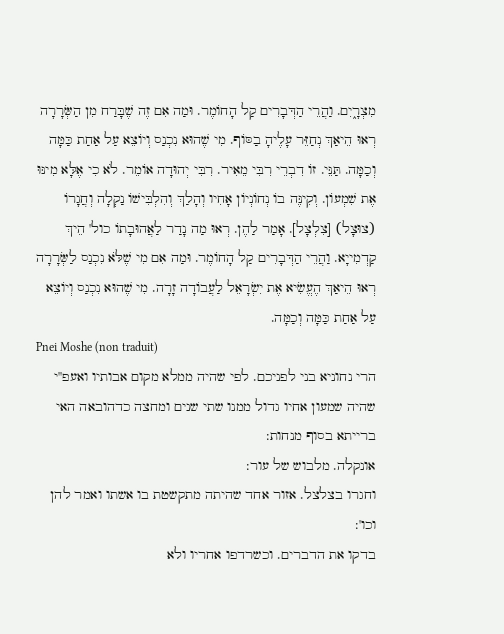מִצְרָ֑יִם. וַהֲרֵי הַדְּבָרִים קַל הָחוֹמֶר. וּמַה אִם זֶה שֶׁבָּרַח מִן הַשְּׂרָרָה רְאוּ הֵיאַךְ נְחַזֵּר עָלֶיהָ בַסּוֹף. מִי שֶׁהוּא נִכְנַס וְיוֹצֵא עַל אַחַת כַּמָּה וְכַמָּה. תַּנֵּי. זוֹ דִבְרֵי רִבִּי מֵאִיר. רִבִּי יְהוּדָה אוֹמֵר. לֹא כִי אֶלָּא מִינּוּ אֶת שִׁמְעוֹן. וְקִינֶּה בוֹ נְחוֹנְיוֹן אָחִיו וְהָלַךְ וְהִלְבִּישׁוֹ נַקְלָה וְחֲגָרוֹ (צוּצָל) [צִלְצָל]. אָמַר לַהֶן. רְאוּ מַה נָדַר לַאֲהוּבָתוֹ כול' הֵיךְ קַדְמִייָא. וַהֲרֵי הַדְּבָרִים קַל הָחוֹמֶר. וּמַה אִם מִי שֶׁלֹּא נִכְנַס לַשְּׂרָרָה רְאוּ הֵיאַךְ הֶעֱשִׂיא אֶת יִשְׂרָאֵל לַעֲבוֹדָה זָרָה. מִי שֶׁהוּא נִכְנַס וְיוֹצֵא עַל אַחַת כַּמָּה וְכַמָּה.
Pnei Moshe (non traduit)
הרי נחוניא בני לפניכם. לפי שהיה ממלא מקום אבותיו ואעפ''י שהיה שמעון אחיו גדול ממנו שתי שנים ומחצה כדהובאה האי ברייתא בסוף מנחות:
אונקלה. מלבוש של עור:
וחגרו בצלצל. אזור אחד שהיתה מתקשטת בו אשתו ואמר להן וכו':
בדקו את הדברים. וכשרדפו אחריו ולא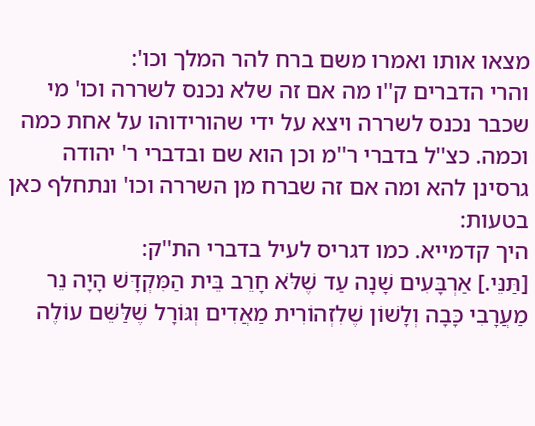מצאו אותו ואמרו משם ברח להר המלך וכו':
והרי הדברים ק''ו מה אם זה שלא נכנס לשררה וכו' מי שכבר נכנס לשררה ויצא על ידי שהורידוהו על אחת כמה וכמה. כצ''ל בדברי ר''מ וכן הוא שם ובדברי ר' יהודה גרסינן להא ומה אם זה שברח מן השררה וכו' ונתחלף כאן בטעות:
היך קדמייא. כמו דגריס לעיל בדברי הת''ק:
[תַּנֵּי.] אַרְבָּעִים שָׁנָה עַד שֶׁלֹּא חָרֵב בֵּית הַמִּקְדָּשׁ הָיָה נֵר מַעֲרָבִי כָּבָה וְלָשׁוֹן שֶׁלִזְהוֹרִית מַאֲדִים וְגּוֹרָל שֶׁלַּשֵּׁם עוֹלֶה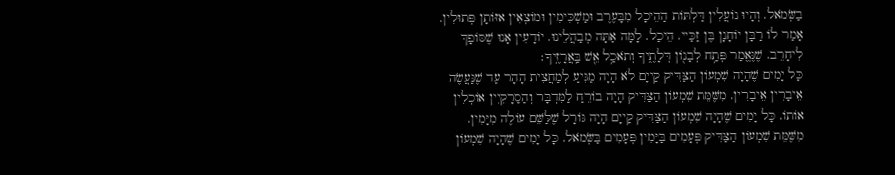בַשְּׂמֹאל. וְהָיוּ נוֹעֲלִין דַּלְתּוֹת הַהֵיכָל מִבָּעֶרֶב וּמַשְׁכִּימִין וּמוֹצְאִין אזּוֹתָן פְּתוּלִין. אָמַר לוֹ רַבָּן יוֹחָנָן בֶּן זַכַּיי. הֵיכַל. לָמָּה אַתָּה מְבַהֲלֵינוּ. יוֹדָעִין אָנוּ שֶׁסּוֹפָךְ לִיחָרֵב. שֶׁנֶּאֱמַר פְּתַ֥ח לְבָנ֖וֹן דְּלָתֶ֑יךָ וְתֹאכַ֥ל אֵ֖שׁ בַּֽאֲרָזֶֽיךָ׃
כָּל יָמִים שֶׁהָיָה שִׁמְעוֹן הַצַּדִּיק קַייָם לֹא הָיָה מַגִּיעַ לְמַחֲצִית הָהָר עַד שֶׁנַּעֲשֶׂה אֵיבָרִין אֵיבָרִין. מִשֶּׁמֵּת שִׁמְעוֹן הַצַּדִּיק הָיָה בוֹרֵחַ לַמִּדְבָּר וְהַסַרָקִיִין אוֹכְלִין אוֹתוֹ. כָּל יָמִים שֶׁהָיָה שִׁמְעוֹן הַצַּדִּיק קַייָם הָיָה גּוֹרָל שֶׁלַּשֵּׁם עוֹלֶה מִיָּמִין. מִשֶּׁמֵּת שִׁמְעוֹן הַצַּדִּיק פְּעָמִים בַּיָּמִין פְּעָמִים בַּשְּׂמֹאל. כָּל יָמִים שֶׁהָיָה שִׁמְעוֹן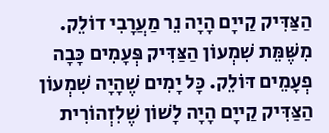הַצַּדִּיק קַייָם הָיָה נֵר מַעֲרָבִי דוֹלֵק. מִשֶּׁמֵּת שִׁמְעוֹן הַצַּדִּיק פְּעָמִים כָּבָה פְעָמֵים דּוֹלֵק. כָּל יָמִים שֶׁהָיָה שִׁמְעוֹן הַצַּדִּיק קַייָם הָיָה לָשׁוֹן שֶׁלִזְהוֹרִית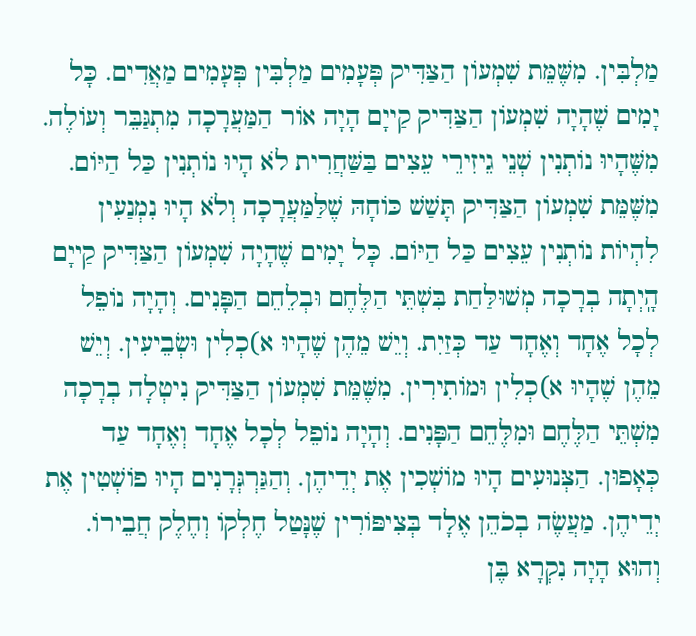מַלְבִּין. מִשֶּׁמֵּת שִׁמְעוֹן הַצַּדִּיק פְּעָמִים מַלְבִּין פְּעָמִים מַאֲדִים. כָּל יָמִים שֶׁהָיָה שִׁמְעוֹן הַצַּדִּיק קַייָם הָיָה אוֹר הַמַּעֲרָכָה מִתְגַּבֵּר וְעוֹלֶה. מִשֶּׁהָיוּ נוֹתְנִין שְׁנֵי גֵיזִירֵי עֵצִים בַּשַּׁחֲרִית לֹא הָיוּ נוֹתְנִין כַּל הַיּוֹם. מִשֶּׁמֵּת שִׁמְעוֹן הַצַּדִּיק תָּשַׁשׁ כּוֹחָהּ שֶׁלַּמַּעֲרָכָה וְלֹא הָיוּ נִמְנַעִין לִהְיוֹת נוֹתְנִין עֵצִים כַּל הַיּוֹם. כָּל יָמִים שֶׁהָיָה שִׁמְעוֹן הַצַּדִּיק קַייָם הָֽיְתָה בְרָכָה מְשׁוּלַּחַת בִּשְׁתֵּי הַלֶּחֶם וּבְלֵחֵם הַפָּנִים. וְהָיָה נוֹפֵל לְכָל אֶחָד וְאֶחָד עַד כְּזַיִת. וְיֵשׁ מֵהֶן שֶׁהָיוּ א)כְלִין וּשְׂבֵיעִין. וְיֵשׁ מֵהֶן שֶׁהָיוּ א)כְלִין וּמוֹתִירִין. מִשֶּׁמֵּת שִׁמְעוֹן הַצַּדִּיק נִיטְלָה בְרָכָה מִשְׁתֵּי הַלֶּחֶם וּמִלֶּחֵם הַפָּנִים. וְהָיָה נוֹפֵל לְכָל אֶחָד וְאֶחָד עַד כְּאָפוּן. הַצְּנוּעִים הָיוּ מוֹשְׁכִין אֶת יְדֵיהֶן. וְהַגַּרְגְּרָנִים הָיוּ פוֹשְׁטִין אֶת יְדֵיהֶן. מַעֲשֶׂה בְכֹהֵן אֶלָד בְּצִיפּוֹרִין שֶׁנָּטַל חֶלְקוֹ וְחֶלֶק חֲבֵירוֹ. וְהוּא הָיָה נִקְרָא בֶּן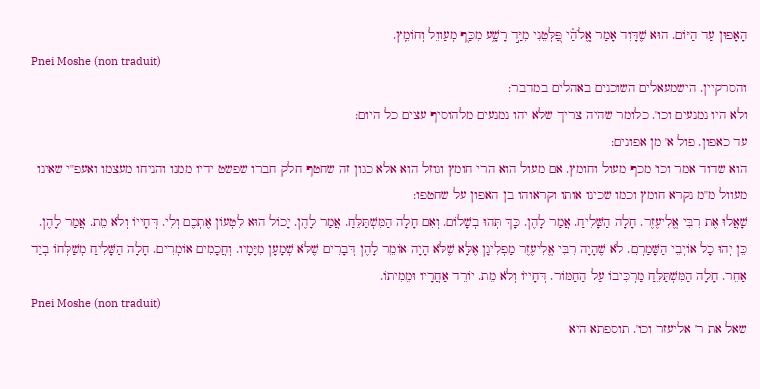הָאָפוּן עַד הַיּוֹם. הוּא שֶׁדָּוִד אָמַר אֱֽלֹהַ֗י פַּ֭לְּטֵנִי מִיַּ֣ד רָשָׁ֑ע מִכַּף֭ מְעַווֵל וְחוֹמֵֽץ.
Pnei Moshe (non traduit)
והסרקיין. הישמעאלים השוכנים באהלים במדבר:
ולא היו נמנעים וכו'. כלומר שהיה צריך שלא יהו נמנעים מלהוסיף עצים כל היום:
עד כאפון. פול א' מן אפונים:
הוא שדוד אמר וכו' מכף מעול וחומץ. אם מעול הוא הרי חומץ וגוזל הוא אלא כגון זה שחטף חלק חברו שפשט ידיו ממנו והניחו מעצמו ואעפ''י שאינו מעוול מ''מ נקרא חומץ וכמו שכינו אותו וקראוהו בן האפון על שחטפו:
שָׁאֲלוּ אֶת רִבִּי אֱלִיעֶזֶר. חָלָה הַשָּׁלִיחַ. אֲמַר לָהֶן. כָּךְ תְּהוּ בְשָׁלוֹם. וְאִם חָלָה הַמִּשְׁתַּלֵּחַ. אֲמַר לָהֶן. יָכוֹל הוּא לִטְעוֹן אֶתְכֶם וְלִי. דְּחָייוֹ וְלֹא מֵת. אֲמַר לָהֶן. כֵּן יְהוּ כָל אוֹיְבֵי הַשָּׁמַרְִם. לֹא שֶׁהָיָה רִבִּי אֱלִיעֶזֶר מַפְלִיגָן אֶלָּא שֶׁלֹּא הָיָה אוֹמִֵר לָהֶן דְּבָרִים שֶׁלֹּא שְׁמָעָן מִיָּמָיו. וְחֲכָמִים אוֹמְרִים. חָלָה הַשָּׁלִיחַ מְשַׁלְּחוֹ בְיַד אַחֵר. חָלָה הַמִּשְׁתַּלֵּחַ מַרְכִּיבוֹ עַל הַחַמּוֹר. דְּחָייוֹ וְלֹא מֵת. יוֹרֵד אַחֲרָיו וּמֵמִיתוֹ.
Pnei Moshe (non traduit)
שאל את ר' אליעזר וכו'. תוספתא היא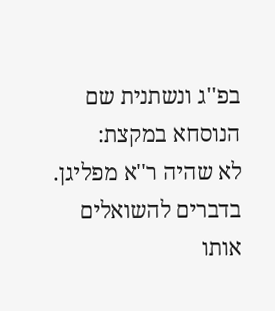בפ''ג ונשתנית שם הנוסחא במקצת:
לא שהיה ר''א מפליגן. בדברים להשואלים אותו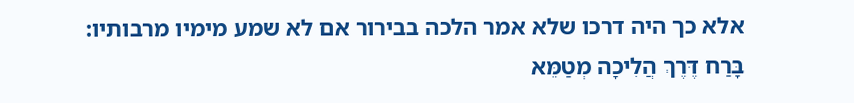אלא כך היה דרכו שלא אמר הלכה בבירור אם לא שמע מימיו מרבותיו:
בָּרַח דֶּרֶךְ הֲלִיכָה מְטַמֵּא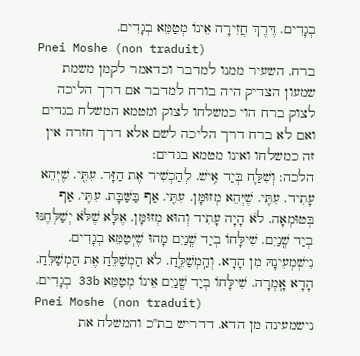בְגָדִים. דֶּרֶךְ חֲזִירָה אֵינוֹ מְטַמֵּא בְגָדִים.
Pnei Moshe (non traduit)
ברח. השעיר ממנו למדבר וכדאמר לקמן משמת שמעון הצדיק היה בורח למדבר אם דרך הליכה לצוק ברח הוי כמשלחו לצוק ומטמא המשלח בגדים ואם לא ברח דרך הליכה לשם אלא דרך חזרה אין זה כמשלחו ואינו מטמא בגדים:
הלכה: וְשִׁלַּ֛ח בְּיַד אִ֥ישׁ. לְהַכְשִׁיר אֶת הַזָּר. עִתִּ֖י. שֶׁיְּהֵא עָתִיד. עִתִּ֖י. שֶׁיְּהֵא מְזוּמָּן. עִתִּ֖י. אַף בַּשַּׁבָּת. עִתִּ֖י. אַף בְּטוּמְאָה. לֹא הָיָה עָתִיד וְהוּא מְזוּמָּן. אֶלָּא שֶׁלֹּא יְשַׁלְּחֶנּוּ בְיַד שְֽׁנַיִם. שִׁילָּחוֹ בְיַד שְֽׁנַיִם מָהוּ שֶׁיְּטַמֵּא בְגָדִים. נִישְׁמְעִינָהּ מִן הָדָא. וְהַֽמְשַׁלֵּ֤חַ. לֹא הַמְשַׁלֵּחַ אֶת הַמְשַׁלֵּחַ. הָדָא אָֽמְרָה. שִׁילָּחוֹ בְיַד שְֽׁנַיִם אֵינוֹ מְטַמֵּא 33b בְגָדִים.
Pnei Moshe (non traduit)
נישמעינה מן הדא. דדריש בת''כ והמשלח את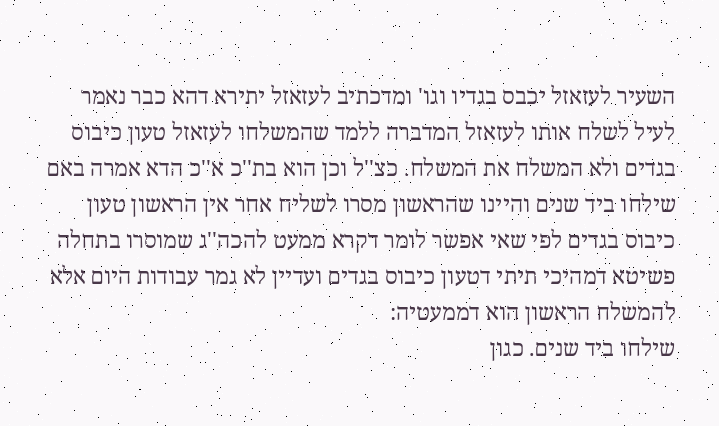השעיר לעזאזל יכבס בגדיו וגו' ומדכתיב לעזאזל יתירא דהא כבר נאמר לעיל לשלח אותו לעזאזל המדברה ללמד שהמשלחו לעזאזל טעון כיבוס בגדים ולא המשלח את המשלח. כצ''ל וכן הוא בת''כ א''כ הדא אמרה באם שילחו ביד שנים והיינו שהראשון מסרו לשליח אחר אין הראשון טעון כיבוס בגדים לפי שאי אפשר לומר דקרא ממעט להכה''ג שמוסרו בתחלה פשיטא דמהיכי תיתי דטעון כיבוס בגדים ועדיין לא גמר עבודות היום אלא להמשלח הראשון הוא דממעטיה:
שילחו ביד שנים. כגון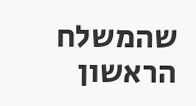שהמשלח הראשון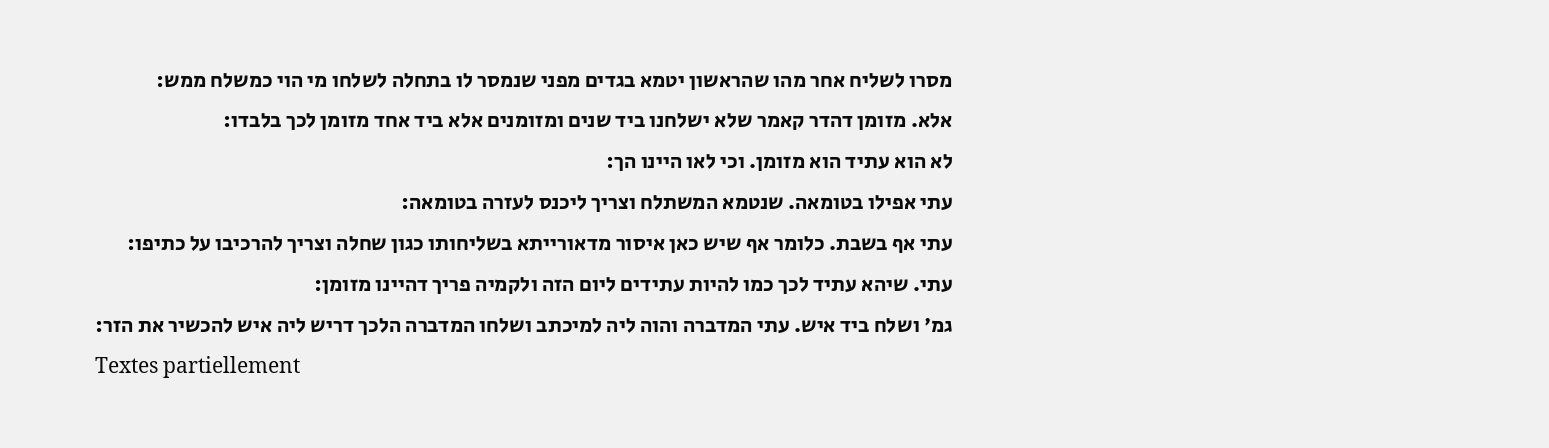מסרו לשליח אחר מהו שהראשון יטמא בגדים מפני שנמסר לו בתחלה לשלחו מי הוי כמשלח ממש:
אלא. מזומן דהדר קאמר שלא ישלחנו ביד שנים ומזומנים אלא ביד אחד מזומן לכך בלבדו:
לא הוא עתיד הוא מזומן. וכי לאו היינו הך:
עתי אפילו בטומאה. שנטמא המשתלח וצריך ליכנס לעזרה בטומאה:
עתי אף בשבת. כלומר אף שיש כאן איסור מדאורייתא בשליחותו כגון שחלה וצריך להרכיבו על כתיפו:
עתי. שיהא עתיד לכך כמו להיות עתידים ליום הזה ולקמיה פריך דהיינו מזומן:
גמ' ושלח ביד איש. עתי המדברה והוה ליה למיכתב ושלחו המדברה הלכך דריש ליה איש להכשיר את הזר:
Textes partiellement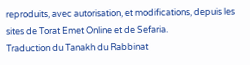reproduits, avec autorisation, et modifications, depuis les sites de Torat Emet Online et de Sefaria.
Traduction du Tanakh du Rabbinat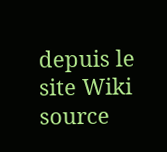depuis le site Wiki source